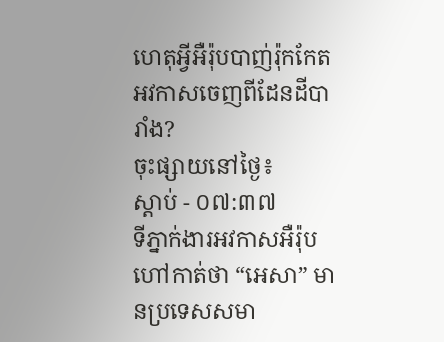ហេតុអ្វីអឺរ៉ុបបាញ់រ៉ុកកែតអវកាសចេញពីដែនដីបារាំង?
ចុះផ្សាយនៅថ្ងៃ៖
ស្តាប់ - ០៧:៣៧
ទីភ្នាក់ងារអវកាសអឺរ៉ុប ហៅកាត់ថា “អេសា” មានប្រទេសសមា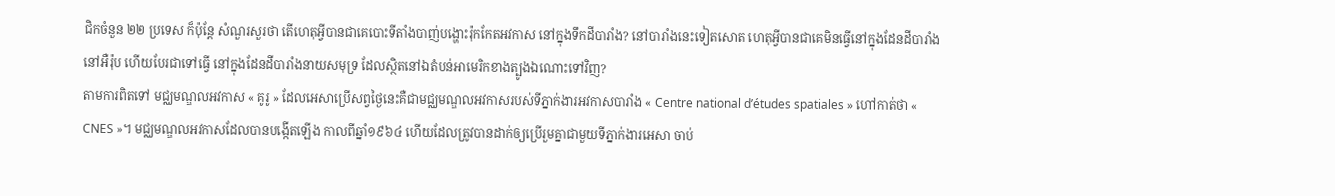ជិកចំនួន ២២ ប្រទេស ក៏ប៉ុន្តែ សំណួរសួរថា តើហេតុអ្វីបានជាគេបោះទីតាំងបាញ់បង្ហោះរ៉ុកកែតអវកាស នៅក្នុងទឹកដីបារាំង? នៅបារាំងនេះទៀតសោត ហេតុអ្វីបានជាគេមិនធ្វើនៅក្នុងដែនដីបារាំងនៅអឺរ៉ុប ហើយបែរជាទៅធ្វើ នៅក្នុងដែនដីបារាំងនាយសមុទ្រ ដែលស្ថិតនៅឯតំបន់អាមេរិកខាងត្បូងឯណោះទៅវិញ?
តាមការពិតទៅ មជ្ឈមណ្ឌលអវកាស « គូរូ » ដែលអេសាប្រើសព្វថ្ងៃនេះគឺជាមជ្ឈមណ្ឌលអវកាសរបស់ទីភ្នាក់ងារអវកាសបារាំង « Centre national d’études spatiales » ហៅកាត់ថា « CNES »។ មជ្ឈមណ្ឌលអវកាសដែលបានបង្កើតឡើង កាលពីឆ្នាំ១៩៦៤ ហើយដែលត្រូវបានដាក់ឲ្យប្រើរួមគ្នាជាមួយទីភ្នាក់ងារអេសា ចាប់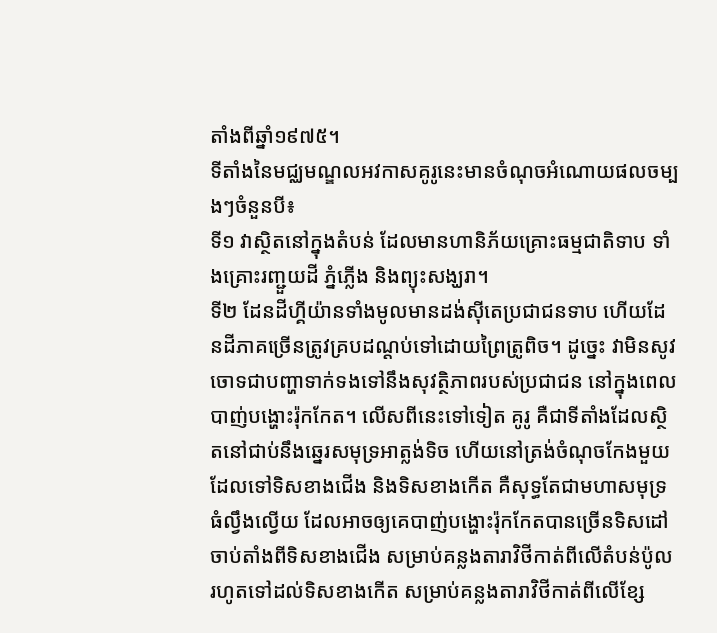តាំងពីឆ្នាំ១៩៧៥។
ទីតាំងនៃមជ្ឈមណ្ឌលអវកាសគូរូនេះមានចំណុចអំណោយផលចម្បងៗចំនួនបី៖
ទី១ វាស្ថិតនៅក្នុងតំបន់ ដែលមានហានិភ័យគ្រោះធម្មជាតិទាប ទាំងគ្រោះរញ្ជួយដី ភ្នំភ្លើង និងព្យុះសង្ឃរា។
ទី២ ដែនដីហ្គីយ៉ានទាំងមូលមានដង់ស៊ីតេប្រជាជនទាប ហើយដែនដីភាគច្រើនត្រូវគ្របដណ្តប់ទៅដោយព្រៃត្រូពិច។ ដូច្នេះ វាមិនសូវចោទជាបញ្ហាទាក់ទងទៅនឹងសុវត្ថិភាពរបស់ប្រជាជន នៅក្នុងពេលបាញ់បង្ហោះរ៉ុកកែត។ លើសពីនេះទៅទៀត គូរូ គឺជាទីតាំងដែលស្ថិតនៅជាប់នឹងឆ្នេរសមុទ្រអាត្លង់ទិច ហើយនៅត្រង់ចំណុចកែងមួយ ដែលទៅទិសខាងជើង និងទិសខាងកើត គឺសុទ្ធតែជាមហាសមុទ្រធំល្វឹងល្វើយ ដែលអាចឲ្យគេបាញ់បង្ហោះរ៉ុកកែតបានច្រើនទិសដៅ ចាប់តាំងពីទិសខាងជើង សម្រាប់គន្លងតារាវិថីកាត់ពីលើតំបន់ប៉ូល រហូតទៅដល់ទិសខាងកើត សម្រាប់គន្លងតារាវិថីកាត់ពីលើខ្សែ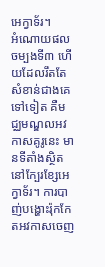អេក្វាទ័រ។
អំណោយផលចម្បងទី៣ ហើយដែលរឹតតែសំខាន់ជាងគេទៅទៀត គឺមជ្ឈមណ្ឌលអវកាសគូរូនេះ មានទីតាំងស្ថិតនៅក្បែរខ្សែអេក្វាទ័រ។ ការបាញ់បង្ហោះរ៉ុកកែតអវកាសចេញ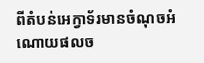ពីតំបន់អេក្វាទ័រមានចំណុចអំណោយផលច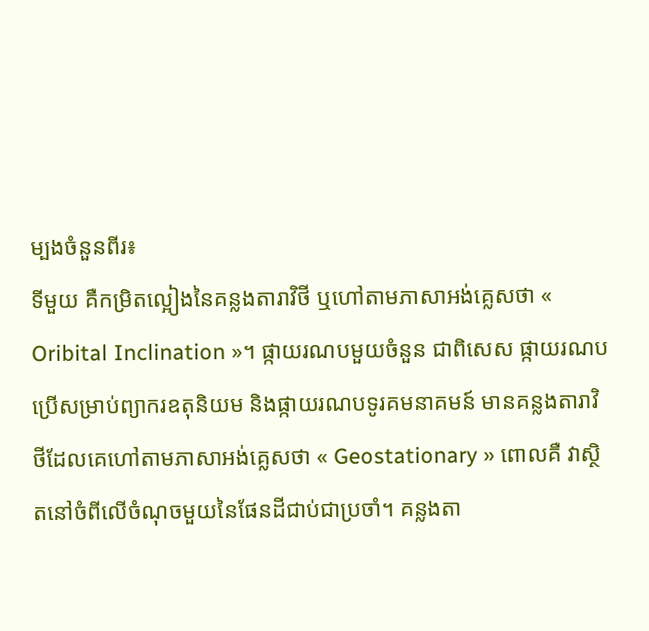ម្បងចំនួនពីរ៖
ទីមួយ គឺកម្រិតល្អៀងនៃគន្លងតារាវិថី ឬហៅតាមភាសាអង់គ្លេសថា « Oribital Inclination »។ ផ្កាយរណបមួយចំនួន ជាពិសេស ផ្កាយរណបប្រើសម្រាប់ព្យាករឧតុនិយម និងផ្កាយរណបទូរគមនាគមន៍ មានគន្លងតារាវិថីដែលគេហៅតាមភាសាអង់គ្លេសថា « Geostationary » ពោលគឺ វាស្ថិតនៅចំពីលើចំណុចមួយនៃផែនដីជាប់ជាប្រចាំ។ គន្លងតា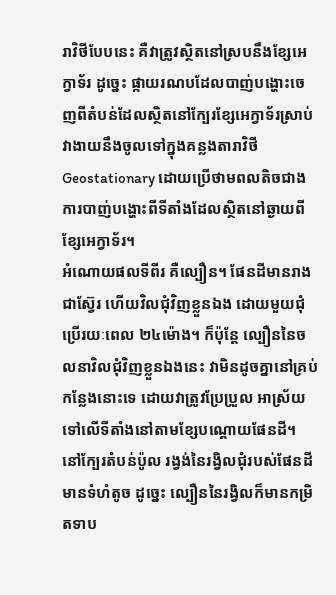រាវិថីបែបនេះ គឺវាត្រូវស្ថិតនៅស្របនឹងខ្សែអេក្វាទ័រ ដូច្នេះ ផ្កាយរណបដែលបាញ់បង្ហោះចេញពីតំបន់ដែលស្ថិតនៅក្បែរខ្សែអេក្វាទ័រស្រាប់ វាងាយនឹងចូលទៅក្នុងគន្លងតារាវិថី Geostationary ដោយប្រើថាមពលតិចជាងការបាញ់បង្ហោះពីទីតាំងដែលស្ថិតនៅឆ្ងាយពីខ្សែអេក្វាទ័រ។
អំណោយផលទីពីរ គឺល្បឿន។ ផែនដីមានរាងជាស្វ៊ែរ ហើយវិលជុំវិញខ្លួនឯង ដោយមួយជុំប្រើរយៈពេល ២៤ម៉ោង។ ក៏ប៉ុន្តែ ល្បឿននៃចលនាវិលជុំវិញខ្លួនឯងនេះ វាមិនដូចគ្នានៅគ្រប់កន្លែងនោះទេ ដោយវាត្រូវប្រែប្រួល អាស្រ័យទៅលើទីតាំងនៅតាមខ្សែបណ្តោយផែនដី។ នៅក្បែរតំបន់ប៉ូល រង្វង់នៃរង្វិលជុំរបស់ផែនដីមានទំហំតូច ដូច្នេះ ល្បឿននៃរង្វិលក៏មានកម្រិតទាប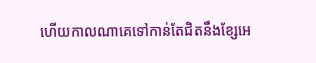ហើយកាលណាគេទៅកាន់តែជិតនឹងខ្សែអេ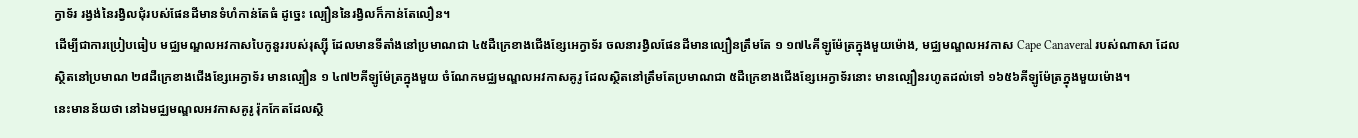ក្វាទ័រ រង្វង់នៃរង្វិលជុំរបស់ផែនដីមានទំហំកាន់តែធំ ដូច្នេះ ល្បឿននៃរង្វិលក៏កាន់តែលឿន។
ដើម្បីជាការប្រៀបធៀប មជ្ឈមណ្ឌលអវកាសបៃកូនួររបស់រុស្ស៊ី ដែលមានទីតាំងនៅប្រមាណជា ៤៥ដឺក្រេខាងជើងខ្សែអេក្វាទ័រ ចលនារង្វិលផែនដីមានល្បឿនត្រឹមតែ ១ ១៧៤គីឡូម៉ែត្រក្នុងមួយម៉ោង, មជ្ឈមណ្ឌលអវកាស Cape Canaveral របស់ណាសា ដែលស្ថិតនៅប្រមាណ ២៨ដឺក្រេខាងជើងខ្សែអេក្វាទ័រ មានល្បឿន ១ ៤៧២គីឡូម៉ែត្រក្នុងមួយ ចំណែកមជ្ឈមណ្ឌលអវកាសគូរូ ដែលស្ថិតនៅត្រឹមតែប្រមាណជា ៥ដឺក្រេខាងជើងខ្សែអេក្វាទ័រនោះ មានល្បឿនរហូតដល់ទៅ ១៦៥៦គីឡូម៉ែត្រក្នុងមួយម៉ោង។
នេះមានន័យថា នៅឯមជ្ឈមណ្ឌលអវកាសគូរូ រ៉ុកកែតដែលស្ថិ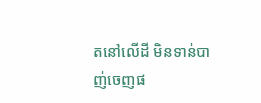តនៅលើដី មិនទាន់បាញ់ចេញផ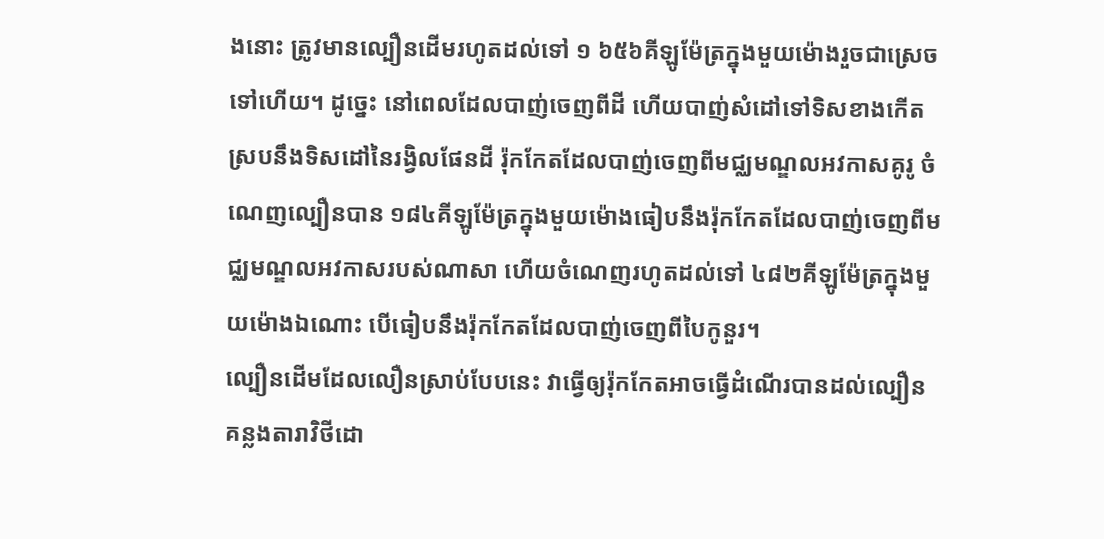ងនោះ ត្រូវមានល្បឿនដើមរហូតដល់ទៅ ១ ៦៥៦គីឡូម៉ែត្រក្នុងមួយម៉ោងរួចជាស្រេចទៅហើយ។ ដូច្នេះ នៅពេលដែលបាញ់ចេញពីដី ហើយបាញ់សំដៅទៅទិសខាងកើត ស្របនឹងទិសដៅនៃរង្វិលផែនដី រ៉ុកកែតដែលបាញ់ចេញពីមជ្ឈមណ្ឌលអវកាសគូរូ ចំណេញល្បឿនបាន ១៨៤គីឡូម៉ែត្រក្នុងមួយម៉ោងធៀបនឹងរ៉ុកកែតដែលបាញ់ចេញពីមជ្ឈមណ្ឌលអវកាសរបស់ណាសា ហើយចំណេញរហូតដល់ទៅ ៤៨២គីឡូម៉ែត្រក្នុងមួយម៉ោងឯណោះ បើធៀបនឹងរ៉ុកកែតដែលបាញ់ចេញពីបៃកូនួរ។
ល្បឿនដើមដែលលឿនស្រាប់បែបនេះ វាធ្វើឲ្យរ៉ុកកែតអាចធ្វើដំណើរបានដល់ល្បឿនគន្លងតារាវិថីដោ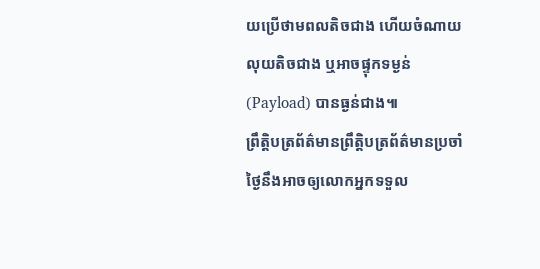យប្រើថាមពលតិចជាង ហើយចំណាយលុយតិចជាង ឬអាចផ្ទុកទម្ងន់ (Payload) បានធ្ងន់ជាង៕
ព្រឹត្តិបត្រព័ត៌មានព្រឹត្តិបត្រព័ត៌មានប្រចាំថ្ងៃនឹងអាចឲ្យលោកអ្នកទទួល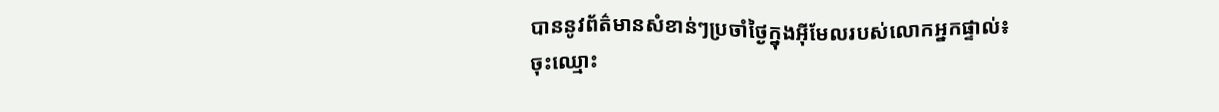បាននូវព័ត៌មានសំខាន់ៗប្រចាំថ្ងៃក្នុងអ៊ីមែលរបស់លោកអ្នកផ្ទាល់៖
ចុះឈ្មោះ